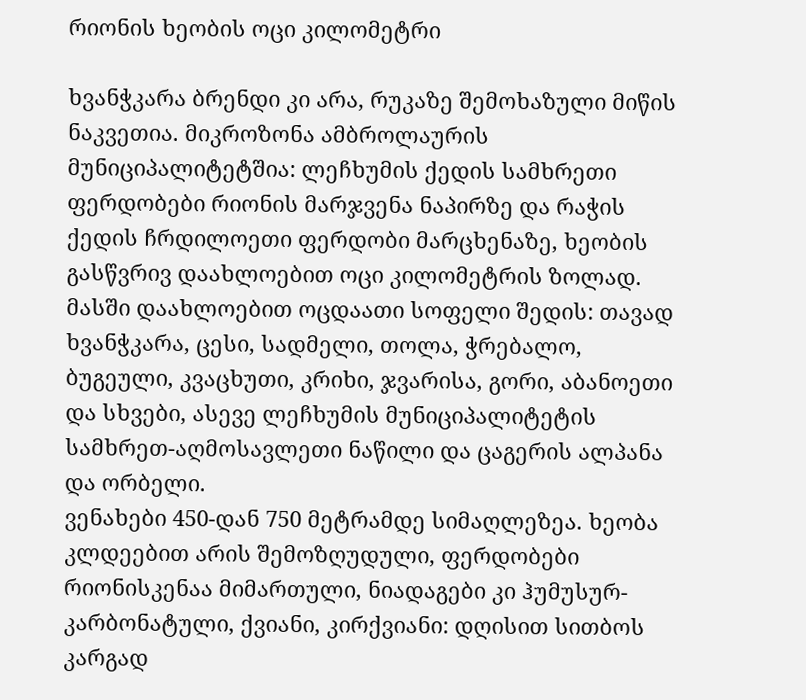რიონის ხეობის ოცი კილომეტრი

ხვანჭკარა ბრენდი კი არა, რუკაზე შემოხაზული მიწის ნაკვეთია. მიკროზონა ამბროლაურის მუნიციპალიტეტშია: ლეჩხუმის ქედის სამხრეთი ფერდობები რიონის მარჯვენა ნაპირზე და რაჭის ქედის ჩრდილოეთი ფერდობი მარცხენაზე, ხეობის გასწვრივ დაახლოებით ოცი კილომეტრის ზოლად. მასში დაახლოებით ოცდაათი სოფელი შედის: თავად ხვანჭკარა, ცესი, სადმელი, თოლა, ჭრებალო, ბუგეული, კვაცხუთი, კრიხი, ჯვარისა, გორი, აბანოეთი და სხვები, ასევე ლეჩხუმის მუნიციპალიტეტის სამხრეთ-აღმოსავლეთი ნაწილი და ცაგერის ალპანა და ორბელი.
ვენახები 450-დან 750 მეტრამდე სიმაღლეზეა. ხეობა კლდეებით არის შემოზღუდული, ფერდობები რიონისკენაა მიმართული, ნიადაგები კი ჰუმუსურ-კარბონატული, ქვიანი, კირქვიანი: დღისით სითბოს კარგად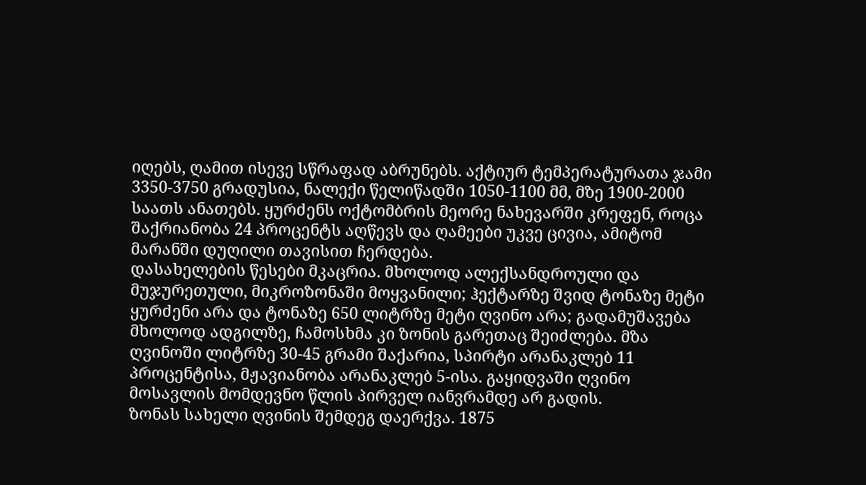იღებს, ღამით ისევე სწრაფად აბრუნებს. აქტიურ ტემპერატურათა ჯამი 3350-3750 გრადუსია, ნალექი წელიწადში 1050-1100 მმ, მზე 1900-2000 საათს ანათებს. ყურძენს ოქტომბრის მეორე ნახევარში კრეფენ, როცა შაქრიანობა 24 პროცენტს აღწევს და ღამეები უკვე ცივია, ამიტომ მარანში დუღილი თავისით ჩერდება.
დასახელების წესები მკაცრია. მხოლოდ ალექსანდროული და მუჯურეთული, მიკროზონაში მოყვანილი; ჰექტარზე შვიდ ტონაზე მეტი ყურძენი არა და ტონაზე 650 ლიტრზე მეტი ღვინო არა; გადამუშავება მხოლოდ ადგილზე, ჩამოსხმა კი ზონის გარეთაც შეიძლება. მზა ღვინოში ლიტრზე 30-45 გრამი შაქარია, სპირტი არანაკლებ 11 პროცენტისა, მჟავიანობა არანაკლებ 5-ისა. გაყიდვაში ღვინო მოსავლის მომდევნო წლის პირველ იანვრამდე არ გადის.
ზონას სახელი ღვინის შემდეგ დაერქვა. 1875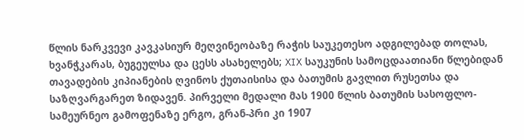წლის ნარკვევი კავკასიურ მეღვინეობაზე რაჭის საუკეთესო ადგილებად თოლას, ხვანჭკარას, ბუგეულსა და ცესს ასახელებს; XIX საუკუნის სამოცდაათიანი წლებიდან თავადების კიპიანების ღვინოს ქუთაისისა და ბათუმის გავლით რუსეთსა და საზღვარგარეთ ზიდავენ. პირველი მედალი მას 1900 წლის ბათუმის სასოფლო-სამეურნეო გამოფენაზე ერგო, გრან-პრი კი 1907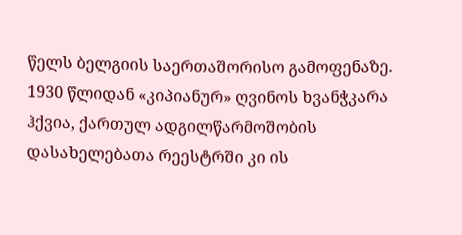წელს ბელგიის საერთაშორისო გამოფენაზე. 1930 წლიდან «კიპიანურ» ღვინოს ხვანჭკარა ჰქვია, ქართულ ადგილწარმოშობის დასახელებათა რეესტრში კი ის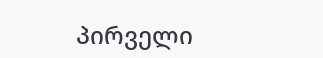პირველი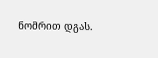ნომრით დგას.